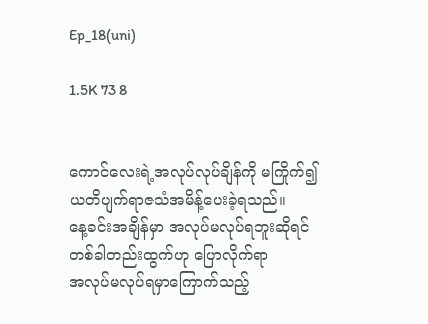Ep_18(uni)

1.5K 73 8


ကောင်လေးရဲ့အလုပ်လုပ်ချိန်ကို မကြိုက်၍
ယတိပျက်ရာဇသံအမိန့်ပေးခဲ့ရသည်။
နေ့ခင်းအချိန်မှာ အလုပ်မလုပ်ရဘူးဆိုရင်
တစ်ခါတည်းထွက်ဟု ပြောလိုက်ရာ
အလုပ်မလုပ်ရမှာကြောက်သည့်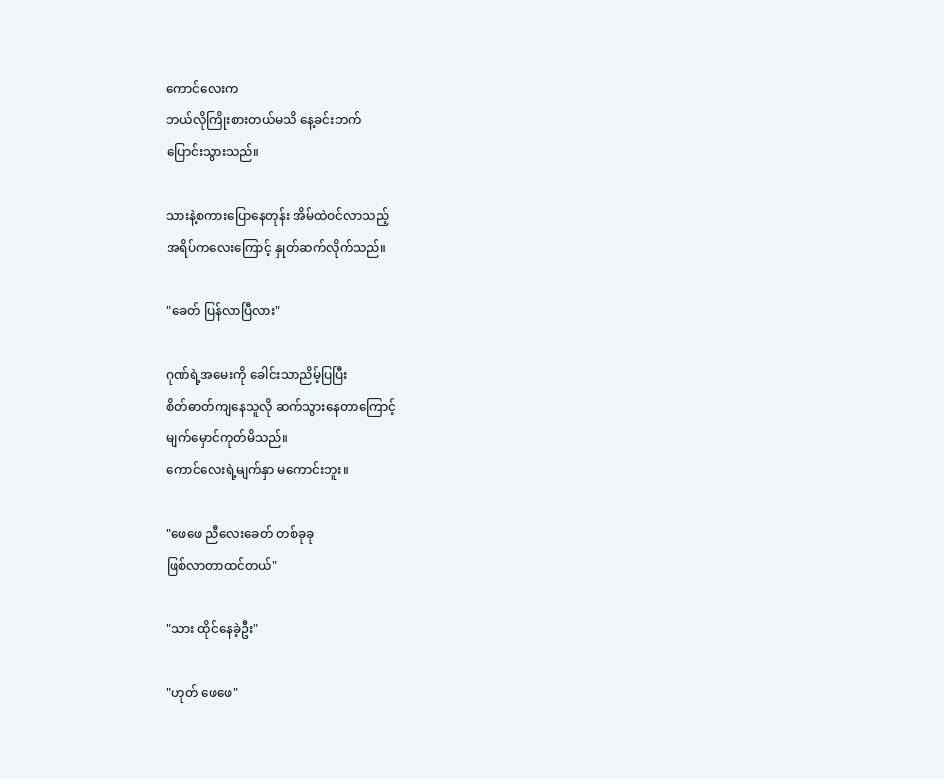ကောင်လေးက
ဘယ်လိုကြိုးစားတယ်မသိ နေ့ခင်းဘက်
ပြောင်းသွားသည်။

သားနဲ့စကားပြောနေတုန်း အိမ်ထဲဝင်လာသည့်
အရိပ်ကလေးကြောင့် နှုတ်ဆက်လိုက်သည်။

"ခေတ် ပြန်လာပြီလား"

ဂုဏ်ရဲ့အမေးကို ခေါင်းသာညိမ့်ပြပြီး
စိတ်ဓာတ်ကျနေသူလို ဆက်သွားနေတာကြောင့်
မျက်မှောင်ကုတ်မိသည်။
ကောင်လေးရဲ့မျက်နှာ မကောင်းဘူး။

"ဖေဖေ ညီလေးခေတ် တစ်ခုခု
ဖြစ်လာတာထင်တယ်"

"သား ထိုင်နေခဲ့ဦး"

"ဟုတ် ဖေဖေ"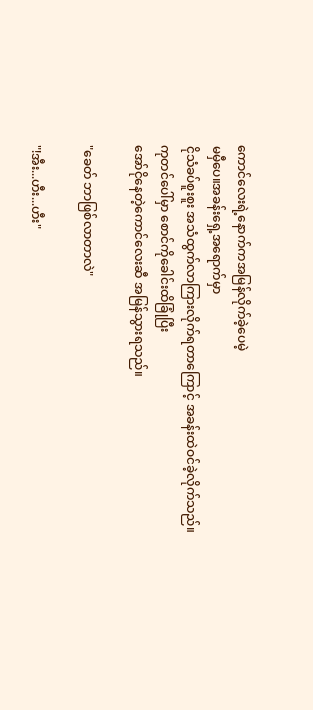ကောင်လေးရဲ့နောက်ကအမြန်လိုက်ခဲ့ပေမဲ့
မမှီပေ။အခန်းရှေ့အရောက်မှာ
ငိုသံခပ်စူးစူး အသံထွက်လာကြားလိုက်ရတာကြောင့် အခန်းထဲဝင်ခဲ့လိုက်သည်။
ကုတင်ပေါ်မှာ စောင်ကိုခေါင်းထိခြုံပြီး
အော်ငိုနေတဲ့ကောင်လေးဆီ အမြန်သွားရသည်။

"ခေတ် ဘာဖြစ်လာတာလဲ"

"!အီး...ဟီး...ဟီး"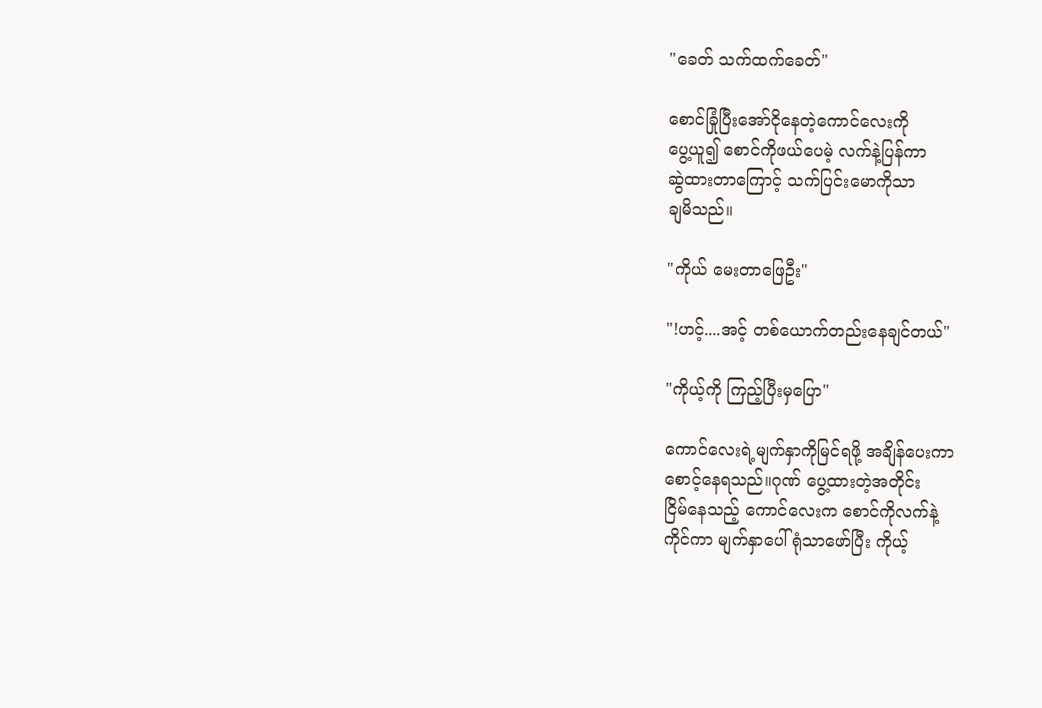"ခေတ် သက်ထက်ခေတ်"

စောင်ခြုံပြီးအော်ငိုနေတဲ့ကောင်လေးကို
ပွေ့ယူ၍ စောင်ကိုဖယ်ပေမဲ့ လက်နဲ့ပြန်ကာ
ဆွဲထားတာကြောင့် သက်ပြင်းမောကိုသာ
ချမိသည်။

"ကိုယ် မေးတာဖြေဦး"

"!ဟင့်....အင့် တစ်ယောက်တည်းနေချင်တယ်"

"ကိုယ့်ကို ကြည့်ပြီးမှပြော"

ကောင်လေးရဲ့မျက်နှာကိုမြင်ရဖို့ အချိန်ပေးကာ
စောင့်နေရသည်။ဂုဏ် ပွေ့ထားတဲ့အတိုင်း
ငြိမ်နေသည့် ကောင်လေးက စောင်ကိုလက်နဲ့
ကိုင်ကာ မျက်နှာပေါ်ရုံသာဖော်ပြီး ကိုယ့်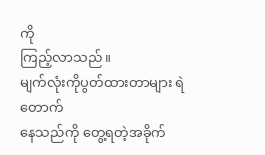ကို
ကြည့်လာသည်။
မျက်လုံးကိုပွတ်ထားတာများ ရဲတောက်
နေသည်ကို တွေ့ရတဲ့အခိုက်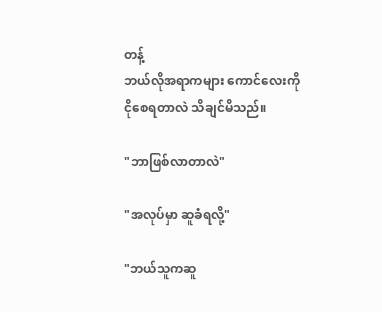တန့်
ဘယ်လိုအရာကများ ကောင်လေးကို
ငိုစေရတာလဲ သိချင်မိသည်။

"ဘာဖြစ်လာတာလဲ"

"အလုပ်မှာ ဆူခံရလို့"

"ဘယ်သူကဆူ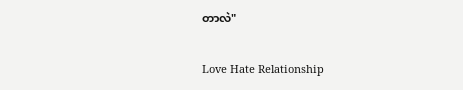တာလဲ"

Love Hate Relationship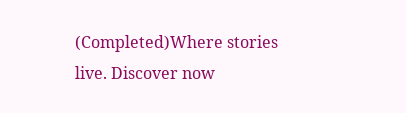(Completed)Where stories live. Discover now